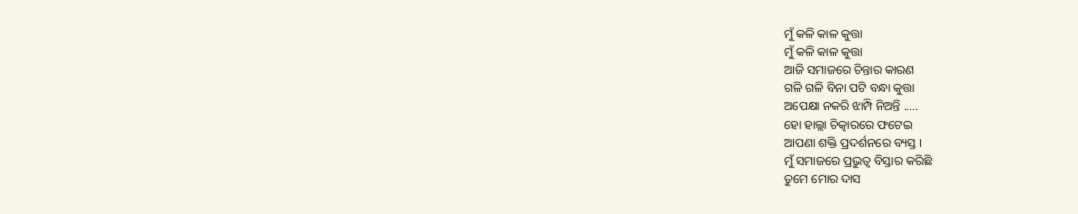ମୁଁ କଳି କାଳ କୁତ୍ତା
ମୁଁ କଳି କାଳ କୁତ୍ତା
ଆଜି ସମାଜରେ ଚିନ୍ତାର କାରଣ
ଗଳି ଗଳି ବିନା ପଟି ବନ୍ଧା କୁତ୍ତା
ଅପେକ୍ଷା ନକରି ଝାମ୍ପି ନିଅନ୍ତି .....
ହୋ ହାଲ୍ଲା ଚିତ୍କାରରେ ଫଟେଇ
ଆପଣା ଶକ୍ତି ପ୍ରଦର୍ଶନରେ ବ୍ୟସ୍ତ ।
ମୁଁ ସମାଜରେ ପ୍ରଭୁତ୍ବ ବିସ୍ତାର କରିଛି
ତୁମେ ମୋର ଦାସ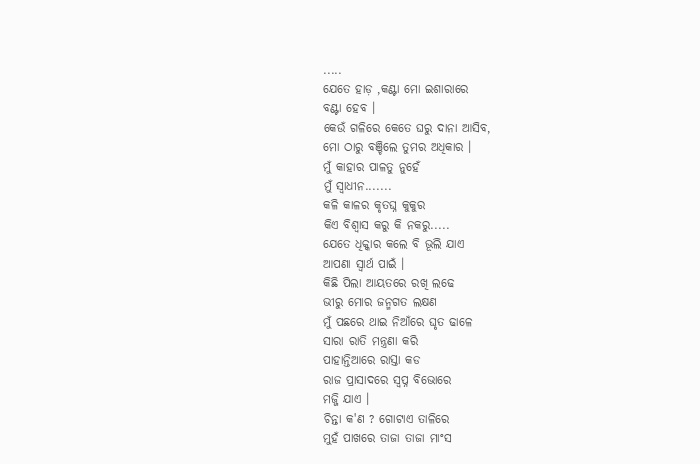.....
ଯେତେ ହାଡ଼ ,କଣ୍ଟା ମୋ ଇଶାରାରେ
ବଣ୍ଟା ହେବ ।
କେଉଁ ଗଳିରେ କେତେ ଘରୁ ଦାନା ଆସିବ,
ମୋ ଠାରୁ ବଞ୍ଚିଲେ ତୁମର ଅଧିକାର ।
ମୁଁ କାହାର ପାଳତୁ ନୁହେଁ
ମୁଁ ସ୍ବାଧୀନ.......
କଳି କାଳର କୃତଘ୍ନ କୁକୁର
କିଏ ବିଶ୍ଵାସ କରୁ କି ନକରୁ.....
ଯେତେ ଧିକ୍କାର କଲେ ବି ଭୂଲି ଯାଏ
ଆପଣା ସ୍ବାର୍ଥ ପାଇଁ ।
କିଛି ପିଲା ଆୟତରେ ରଖି ଲଢେ
ଭୀରୁ ମୋର ଜନ୍ମଗତ ଲକ୍ଷଣ
ମୁଁ ପଛରେ ଥାଇ ନିଆଁରେ ଘୃତ ଢାଳେ
ସାରା ରାତି ମନ୍ତ୍ରଣା କରି
ପାହାନ୍ତିଆରେ ରାସ୍ତା କଡ
ରାଜ ପ୍ରାସାଦରେ ସ୍ବପ୍ନ ବିଭୋରେ
ମଜ୍ଜି ଯାଏ ।
ଚିନ୍ତା କ'ଣ ? ଗୋଟାଏ ତାଳିରେ
ମୁହଁ ପାଖରେ ତାଜା ତାଜା ମାଂସ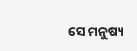ସେ ମନୁଷ୍ୟ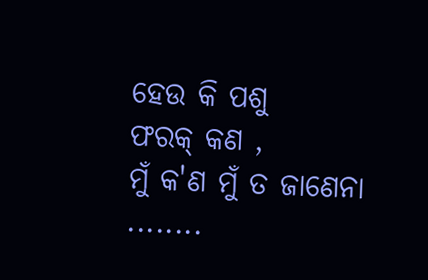ହେଉ କି ପଶୁ
ଫରକ୍ କଣ ,
ମୁଁ କ'ଣ ମୁଁ ତ ଜାଣେନା ........